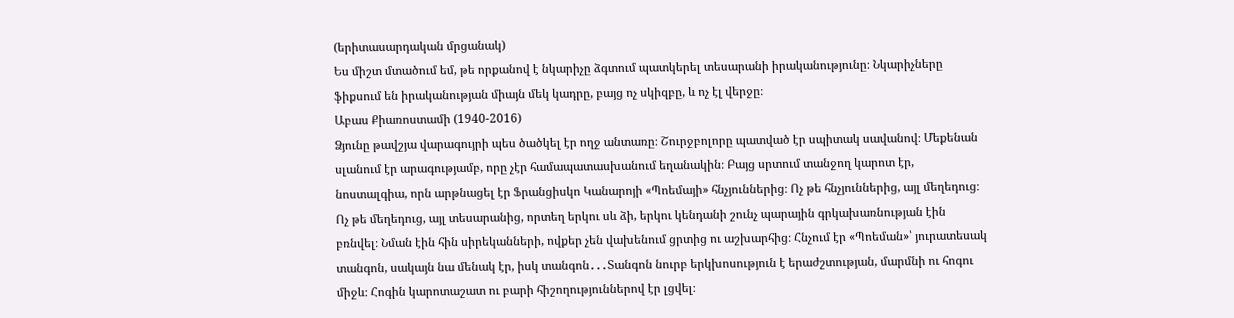(երիտասարդական մրցանակ)
Ես միշտ մտածում եմ, թե որքանով է նկարիչը ձգտում պատկերել տեսարանի իրականությունը։ Նկարիչները ֆիքսում են իրականության միայն մեկ կադրը, բայց ոչ սկիզբը, և ոչ էլ վերջը։
Աբաս Քիառոստամի (1940-2016)
Ձյունը թավշյա վարագույրի պես ծածկել էր ողջ անտառը։ Շուրջբոլորը պատված էր սպիտակ սավանով։ Մեքենան սլանում էր արագությամբ, որը չէր համապատասխանում եղանակին։ Բայց սրտում տանջող կարոտ էր, նոստալգիա, որն արթնացել էր Ֆրանցիսկո Կանարոյի «Պոեմայի» հնչյուններից։ Ոչ թե հնչյուններից, այլ մեղեդուց։ Ոչ թե մեղեդուց, այլ տեսարանից, որտեղ երկու սև ձի, երկու կենդանի շունչ պարային գրկախառնության էին բռնվել։ Նման էին հին սիրեկանների, ովքեր չեն վախենում ցրտից ու աշխարհից։ Հնչում էր «Պոեման»՝ յուրատեսակ տանգոն, սակայն նա մենակ էր, իսկ տանգոն․․․Տանգոն նուրբ երկխոսություն է երաժշտության, մարմնի ու հոգու միջև։ Հոգին կարոտաշատ ու բարի հիշողություններով էր լցվել։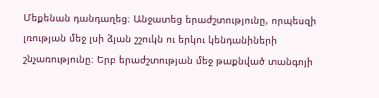Մեքենան դանդաղեց։ Անջատեց երաժշտությունը, որպեսզի լռության մեջ լսի ձյան շշուկն ու երկու կենդանիների շնչառությունը։ Երբ երաժշտության մեջ թաքնված տանգոյի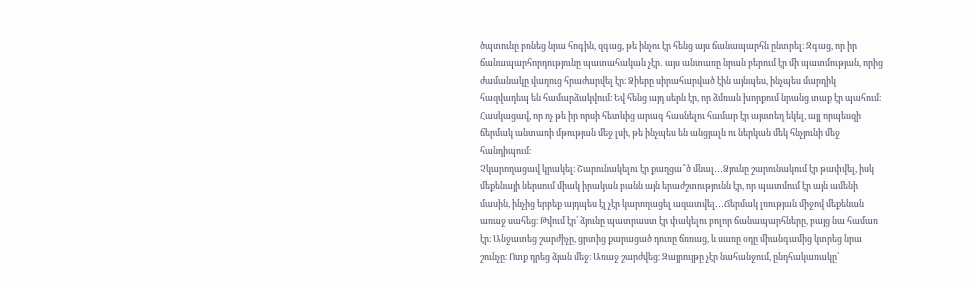ծպտունը բռնեց նրա հոգին, զգաց, թե ինչու էր հենց այս ճանապարհն ընտրել։ Զգաց, որ իր ճանապարհորդությունը պատահական չէր․ այս անտառը նրան բերում էր մի պատմության, որից ժամանակը վաղուց հրաժարվել էր։ Ձիերը սիրահարված էին այնպես, ինչպես մարդիկ հազվադեպ են համարձակվում։ Եվ հենց այդ սերն էր, որ ձմռան խորքում նրանց տաք էր պահում։ Հասկացավ, որ ոչ թե իր որսի հետևից արագ հասնելու համար էր այստեղ եկել, այլ որպեսզի ճերմակ անտառի մթության մեջ լսի, թե ինչպես են անցյալն ու ներկան մեկ հնչյունի մեջ հանդիպում։
Չկարողացավ կրակել։ Շարունակելու էր քաղցա՞ծ մնալ․․․Ձյունը շարունակում էր թափվել, իսկ մեքենայի ներսում միակ իրական բանն այն երաժշտությունն էր, որ պատմում էր այն ամենի մասին, ինչից երբեք այդպես էլ չէր կարողացել ազատվել․․․Ճերմակ լռության միջով մեքենան առաջ սահեց։ Թվում էր՝ ձյունը պատրաստ էր փակելու բոլոր ճանապարհները, բայց նա համառ էր։ Անջատեց շարժիչը, ցրտից քարացած դուռը ճռռաց, և սառը օդը միանգամից կտրեց նրա շունչը։ Ոտք դրեց ձյան մեջ։ Առաջ շարժվեց։ Զայրույթը չէր նահանջում, ընդհակառակը՝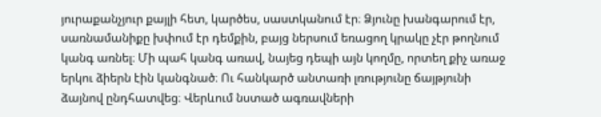յուրաքանչյուր քայլի հետ, կարծես, սաստկանում էր։ Ձյունը խանգարում էր, սառնամանիքը խփում էր դեմքին, բայց ներսում եռացող կրակը չէր թողնում կանգ առնել։ Մի պահ կանգ առավ, նայեց դեպի այն կողմը, որտեղ քիչ առաջ երկու ձիերն էին կանգնած։ Ու հանկարծ անտառի լռությունը ճայթյունի ձայնով ընդհատվեց։ Վերևում նստած ագռավների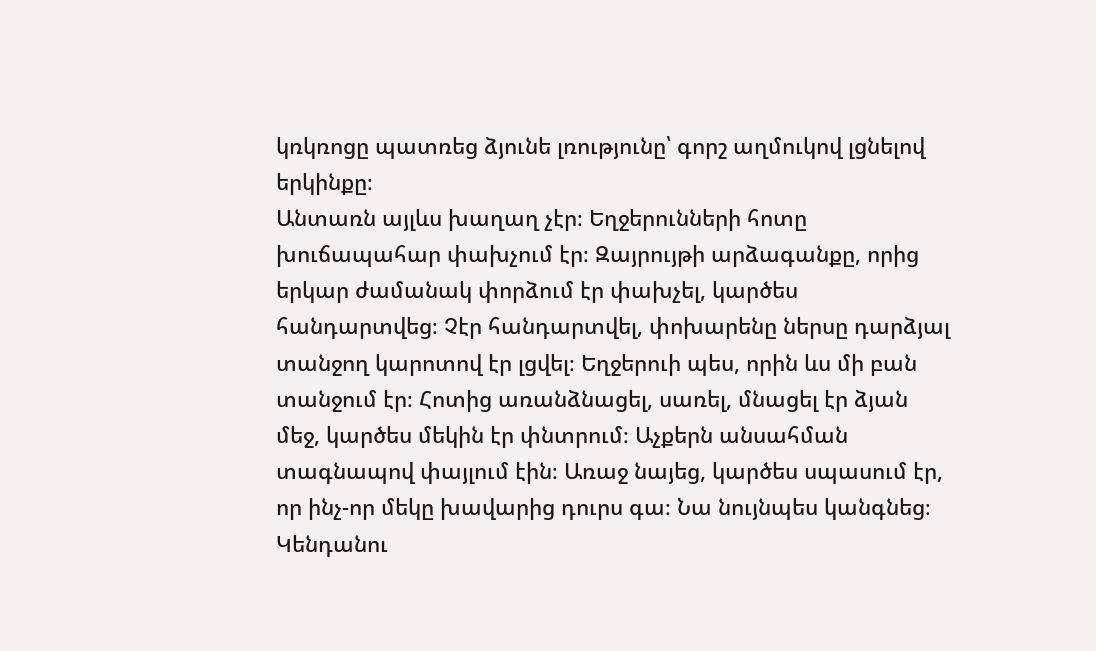կռկռոցը պատռեց ձյունե լռությունը՝ գորշ աղմուկով լցնելով երկինքը։
Անտառն այլևս խաղաղ չէր։ Եղջերունների հոտը խուճապահար փախչում էր։ Զայրույթի արձագանքը, որից երկար ժամանակ փորձում էր փախչել, կարծես հանդարտվեց։ Չէր հանդարտվել, փոխարենը ներսը դարձյալ տանջող կարոտով էր լցվել։ Եղջերուի պես, որին ևս մի բան տանջում էր։ Հոտից առանձնացել, սառել, մնացել էր ձյան մեջ, կարծես մեկին էր փնտրում։ Աչքերն անսահման տագնապով փայլում էին։ Առաջ նայեց, կարծես սպասում էր, որ ինչ-որ մեկը խավարից դուրս գա։ Նա նույնպես կանգնեց։ Կենդանու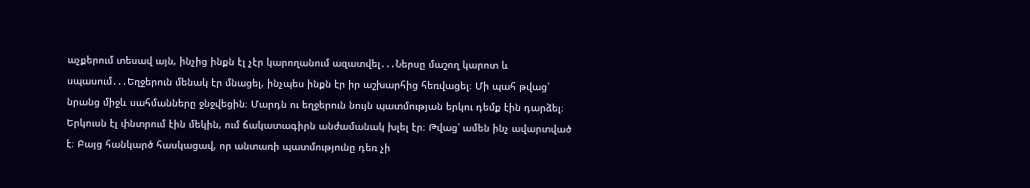աչքերում տեսավ այն, ինչից ինքն էլ չէր կարողանում ազատվել․․․Ներսը մաշող կարոտ և սպասում․․․Եղջերուն մենակ էր մնացել, ինչպես ինքն էր իր աշխարհից հեռվացել։ Մի պահ թվաց՝ նրանց միջև սահմանները ջնջվեցին։ Մարդն ու եղջերուն նույն պատմության երկու դեմք էին դարձել։ Երկուսն էլ փնտրում էին մեկին, ում ճակատագիրն անժամանակ խլել էր։ Թվաց՝ ամեն ինչ ավարտված է։ Բայց հանկարծ հասկացավ, որ անտառի պատմությունը դեռ չի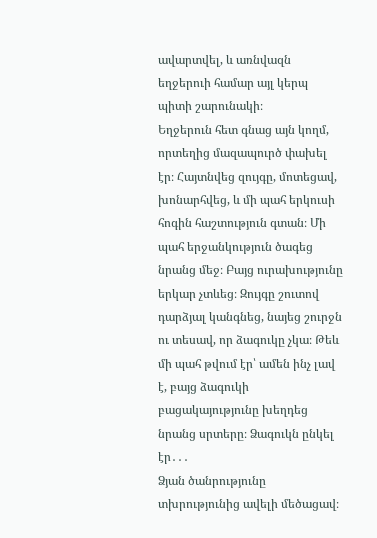ավարտվել, և առնվազն եղջերուի համար այլ կերպ պիտի շարունակի։
Եղջերուն հետ գնաց այն կողմ, որտեղից մազապուրծ փախել էր։ Հայտնվեց զույգը, մոտեցավ, խոնարհվեց, և մի պահ երկուսի հոգին հաշտություն գտան։ Մի պահ երջանկություն ծագեց նրանց մեջ։ Բայց ուրախությունը երկար չտևեց։ Զույգը շուտով դարձյալ կանգնեց, նայեց շուրջն ու տեսավ, որ ձագուկը չկա։ Թեև մի պահ թվում էր՝ ամեն ինչ լավ է, բայց ձագուկի բացակայությունը խեղդեց նրանց սրտերը։ Ձագուկն ընկել էր․․․
Ձյան ծանրությունը տխրությունից ավելի մեծացավ։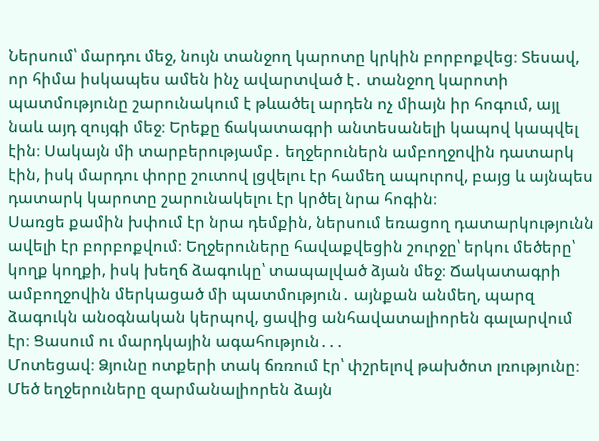Ներսում՝ մարդու մեջ, նույն տանջող կարոտը կրկին բորբոքվեց։ Տեսավ, որ հիմա իսկապես ամեն ինչ ավարտված է․ տանջող կարոտի պատմությունը շարունակում է թևածել արդեն ոչ միայն իր հոգում, այլ նաև այդ զույգի մեջ։ Երեքը ճակատագրի անտեսանելի կապով կապվել էին։ Սակայն մի տարբերությամբ․ եղջերուներն ամբողջովին դատարկ էին, իսկ մարդու փորը շուտով լցվելու էր համեղ ապուրով, բայց և այնպես դատարկ կարոտը շարունակելու էր կրծել նրա հոգին։
Սառցե քամին խփում էր նրա դեմքին, ներսում եռացող դատարկությունն ավելի էր բորբոքվում։ Եղջերուները հավաքվեցին շուրջը՝ երկու մեծերը՝ կողք կողքի, իսկ խեղճ ձագուկը՝ տապալված ձյան մեջ։ Ճակատագրի ամբողջովին մերկացած մի պատմություն․ այնքան անմեղ, պարզ ձագուկն անօգնական կերպով, ցավից անհավատալիորեն գալարվում էր։ Ցասում ու մարդկային ագահություն․․․
Մոտեցավ։ Ձյունը ոտքերի տակ ճռռում էր՝ փշրելով թախծոտ լռությունը։ Մեծ եղջերուները զարմանալիորեն ձայն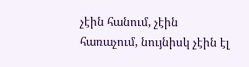չէին հանում, չէին հառաչում, նույնիսկ չէին էլ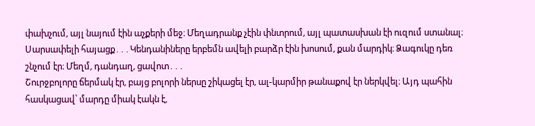փախչում, այլ նայում էին աչքերի մեջ։ Մեղադրանք չէին փնտրում, այլ պատասխան էի ուզում ստանալ։ Սարսափելի հայացք․․․Կենդանիները երբեմն ավելի բարձր էին խոսում, քան մարդիկ։ Ձագուկը դեռ շնչում էր։ Մեղմ, դանդաղ, ցավոտ․․․
Շուրջբոլորը ճերմակ էր, բայց բոլորի ներսը շիկացել էր, ալ-կարմիր թանաքով էր ներկվել։ Այդ պահին հասկացավ՝ մարդը միակ էակն է,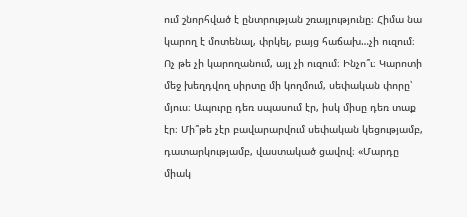ում շնորհված է ընտրության շռայլությունը։ Հիմա նա կարող է մոտենալ, փրկել, բայց հաճախ…չի ուզում։ Ոչ թե չի կարողանում, այլ չի ուզում։ Ինչո՞ւ։ Կարոտի մեջ խեղդվող սիրտը մի կողմում, սեփական փորը՝ մյուս։ Ապուրը դեռ սպասում էր, իսկ միսը դեռ տաք էր։ Մի՞թե չէր բավարարվում սեփական կեցությամբ, դատարկությամբ, վաստակած ցավով։ «Մարդը միակ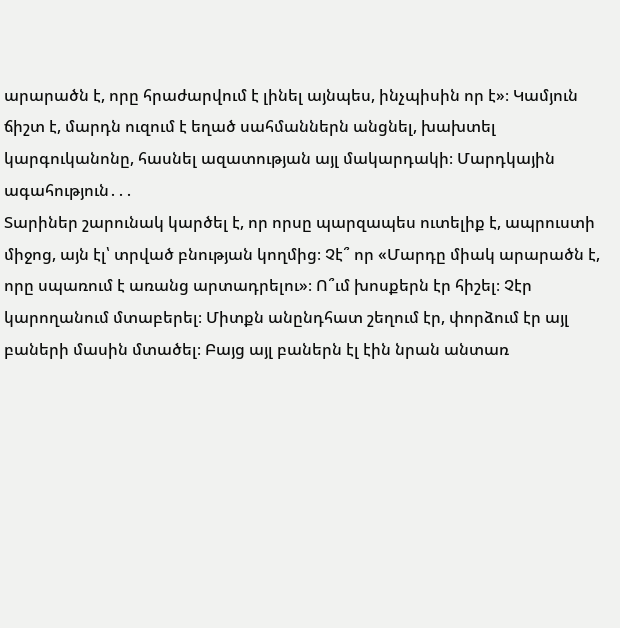արարածն է, որը հրաժարվում է լինել այնպես, ինչպիսին որ է»։ Կամյուն ճիշտ է, մարդն ուզում է եղած սահմաններն անցնել, խախտել կարգուկանոնը, հասնել ազատության այլ մակարդակի։ Մարդկային ագահություն․․․
Տարիներ շարունակ կարծել է, որ որսը պարզապես ուտելիք է, ապրուստի միջոց, այն էլ՝ տրված բնության կողմից։ Չէ՞ որ «Մարդը միակ արարածն է, որը սպառում է առանց արտադրելու»։ Ո՞ւմ խոսքերն էր հիշել։ Չէր կարողանում մտաբերել։ Միտքն անընդհատ շեղում էր, փորձում էր այլ բաների մասին մտածել։ Բայց այլ բաներն էլ էին նրան անտառ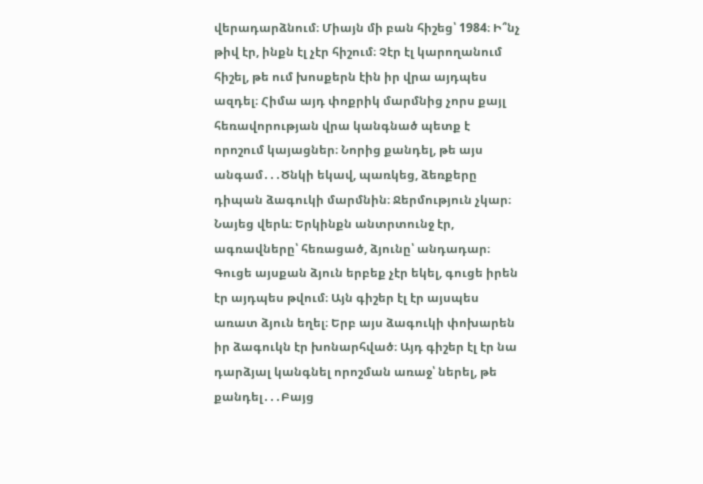վերադարձնում։ Միայն մի բան հիշեց՝ 1984։ Ի՞նչ թիվ էր, ինքն էլ չէր հիշում։ Չէր էլ կարողանում հիշել, թե ում խոսքերն էին իր վրա այդպես ազդել։ Հիմա այդ փոքրիկ մարմնից չորս քայլ հեռավորության վրա կանգնած պետք է որոշում կայացներ։ Նորից քանդել, թե այս անգամ․․․Ծնկի եկավ, պառկեց, ձեռքերը դիպան ձագուկի մարմնին։ Ջերմություն չկար։ Նայեց վերև։ Երկինքն անտրտունջ էր, ագռավները՝ հեռացած, ձյունը՝ անդադար։ Գուցե այսքան ձյուն երբեք չէր եկել, գուցե իրեն էր այդպես թվում։ Այն գիշեր էլ էր այսպես առատ ձյուն եղել։ Երբ այս ձագուկի փոխարեն իր ձագուկն էր խոնարհված։ Այդ գիշեր էլ էր նա դարձյալ կանգնել որոշման առաջ՝ ներել, թե քանդել․․․Բայց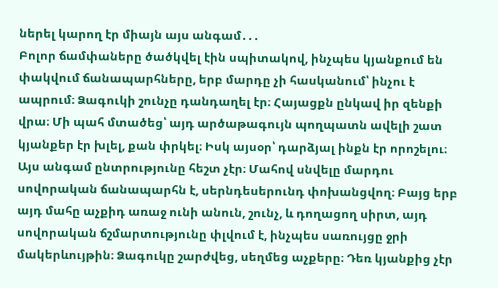ներել կարող էր միայն այս անգամ․․․
Բոլոր ճամփաները ծածկվել էին սպիտակով, ինչպես կյանքում են փակվում ճանապարհները, երբ մարդը չի հասկանում՝ ինչու է ապրում։ Ձագուկի շունչը դանդաղել էր։ Հայացքն ընկավ իր զենքի վրա։ Մի պահ մտածեց՝ այդ արծաթագույն պողպատն ավելի շատ կյանքեր էր խլել, քան փրկել։ Իսկ այսօր՝ դարձյալ ինքն էր որոշելու։ Այս անգամ ընտրությունը հեշտ չէր։ Մահով սնվելը մարդու սովորական ճանապարհն է, սերնդեսերունդ փոխանցվող։ Բայց երբ այդ մահը աչքիդ առաջ ունի անուն, շունչ, և դողացող սիրտ, այդ սովորական ճշմարտությունը փլվում է, ինչպես սառույցը ջրի մակերևույթին։ Ձագուկը շարժվեց, սեղմեց աչքերը։ Դեռ կյանքից չէր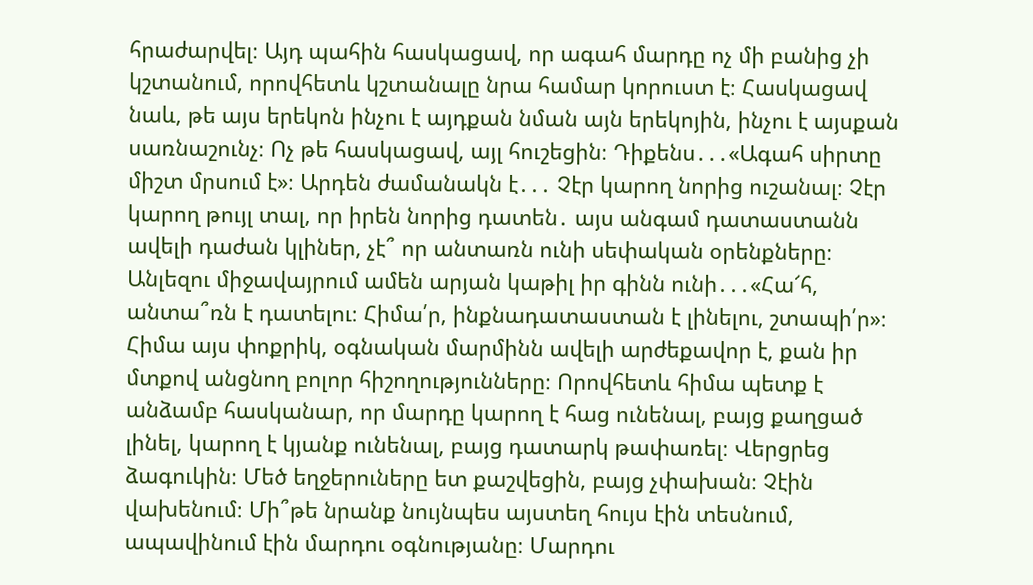հրաժարվել։ Այդ պահին հասկացավ, որ ագահ մարդը ոչ մի բանից չի կշտանում, որովհետև կշտանալը նրա համար կորուստ է։ Հասկացավ նաև, թե այս երեկոն ինչու է այդքան նման այն երեկոյին, ինչու է այսքան սառնաշունչ։ Ոչ թե հասկացավ, այլ հուշեցին։ Դիքենս․․․«Ագահ սիրտը միշտ մրսում է»։ Արդեն ժամանակն է․․․ Չէր կարող նորից ուշանալ։ Չէր կարող թույլ տալ, որ իրեն նորից դատեն․ այս անգամ դատաստանն ավելի դաժան կլիներ, չէ՞ որ անտառն ունի սեփական օրենքները։ Անլեզու միջավայրում ամեն արյան կաթիլ իր գինն ունի․․․«Հա՜հ, անտա՞ռն է դատելու։ Հիմա՛ր, ինքնադատաստան է լինելու, շտապի՛ր»։
Հիմա այս փոքրիկ, օգնական մարմինն ավելի արժեքավոր է, քան իր մտքով անցնող բոլոր հիշողությունները։ Որովհետև հիմա պետք է անձամբ հասկանար, որ մարդը կարող է հաց ունենալ, բայց քաղցած լինել, կարող է կյանք ունենալ, բայց դատարկ թափառել։ Վերցրեց ձագուկին։ Մեծ եղջերուները ետ քաշվեցին, բայց չփախան։ Չէին վախենում։ Մի՞թե նրանք նույնպես այստեղ հույս էին տեսնում, ապավինում էին մարդու օգնությանը։ Մարդու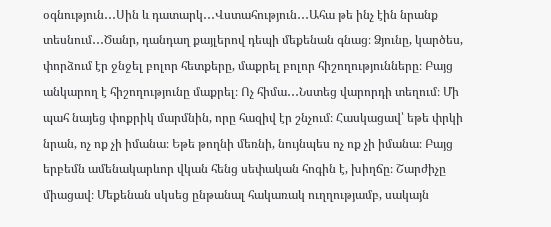օգնություն․․․Սին և դատարկ․․․Վստահություն․․․Ահա թե ինչ էին նրանք տեսնում․․․Ծանր, դանդաղ քայլերով դեպի մեքենան գնաց։ Ձյունը, կարծես, փորձում էր ջնջել բոլոր հետքերը, մաքրել բոլոր հիշողությունները։ Բայց անկարող է հիշողությունը մաքրել։ Ոչ հիմա․․․Նստեց վարորդի տեղում։ Մի պահ նայեց փոքրիկ մարմնին, որը հազիվ էր շնչում։ Հասկացավ՝ եթե փրկի նրան, ոչ ոք չի իմանա։ Եթե թողնի մեռնի, նույնպես ոչ ոք չի իմանա։ Բայց երբեմն ամենակարևոր վկան հենց սեփական հոգին է, խիղճը։ Շարժիչը միացավ։ Մեքենան սկսեց ընթանալ հակառակ ուղղությամբ, սակայն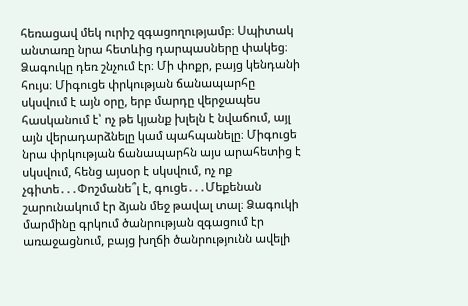հեռացավ մեկ ուրիշ զգացողությամբ։ Սպիտակ անտառը նրա հետևից դարպասները փակեց։ Ձագուկը դեռ շնչում էր։ Մի փոքր, բայց կենդանի հույս։ Միգուցե փրկության ճանապարհը սկսվում է այն օրը, երբ մարդը վերջապես հասկանում է՝ ոչ թե կյանք խլելն է նվաճում, այլ այն վերադարձնելը կամ պահպանելը։ Միգուցե նրա փրկության ճանապարհն այս արահետից է սկսվում, հենց այսօր է սկսվում, ոչ ոք չգիտե․․․Փոշմանե՞լ է, գուցե․․․Մեքենան շարունակում էր ձյան մեջ թավալ տալ։ Ձագուկի մարմինը գրկում ծանրության զգացում էր առաջացնում, բայց խղճի ծանրությունն ավելի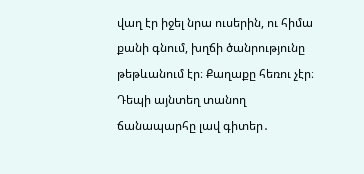վաղ էր իջել նրա ուսերին, ու հիմա քանի գնում, խղճի ծանրությունը թեթևանում էր։ Քաղաքը հեռու չէր։ Դեպի այնտեղ տանող ճանապարհը լավ գիտեր․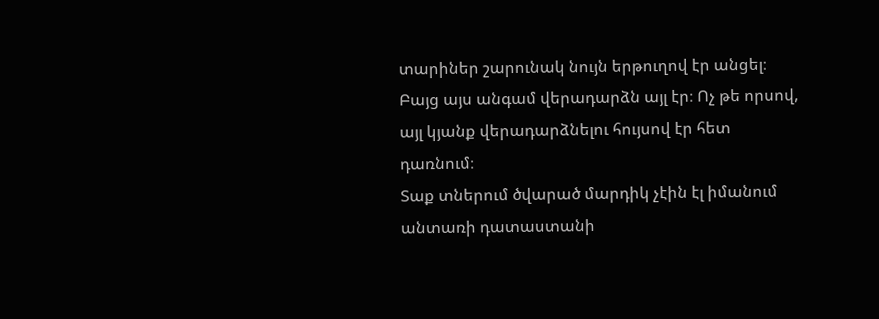տարիներ շարունակ նույն երթուղով էր անցել։ Բայց այս անգամ վերադարձն այլ էր։ Ոչ թե որսով, այլ կյանք վերադարձնելու հույսով էր հետ դառնում։
Տաք տներում ծվարած մարդիկ չէին էլ իմանում անտառի դատաստանի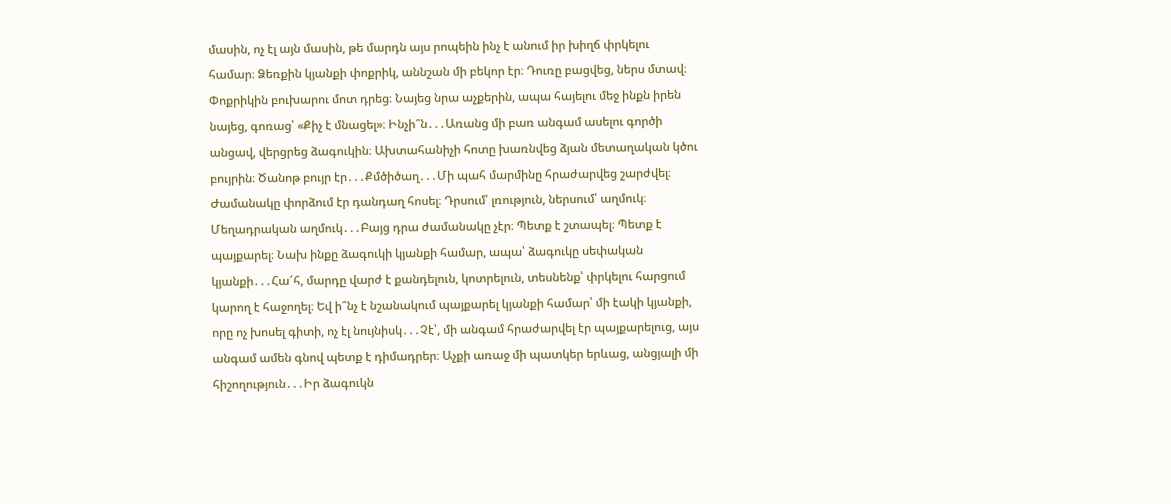մասին, ոչ էլ այն մասին, թե մարդն այս րոպեին ինչ է անում իր խիղճ փրկելու համար։ Ձեռքին կյանքի փոքրիկ, աննշան մի բեկոր էր։ Դուռը բացվեց, ներս մտավ։ Փոքրիկին բուխարու մոտ դրեց։ Նայեց նրա աչքերին, ապա հայելու մեջ ինքն իրեն նայեց, գոռաց՝ «Քիչ է մնացել»։ Ինչի՞ն․․․Առանց մի բառ անգամ ասելու գործի անցավ, վերցրեց ձագուկին։ Ախտահանիչի հոտը խառնվեց ձյան մետաղական կծու բույրին։ Ծանոթ բույր էր․․․Քմծիծաղ․․․Մի պահ մարմինը հրաժարվեց շարժվել։ Ժամանակը փորձում էր դանդաղ հոսել։ Դրսում՝ լռություն, ներսում՝ աղմուկ։ Մեղադրական աղմուկ․․․Բայց դրա ժամանակը չէր։ Պետք է շտապել։ Պետք է պայքարել։ Նախ ինքը ձագուկի կյանքի համար, ապա՝ ձագուկը սեփական կյանքի․․․Հա՜հ, մարդը վարժ է քանդելուն, կոտրելուն, տեսնենք՝ փրկելու հարցում կարող է հաջողել։ Եվ ի՞նչ է նշանակում պայքարել կյանքի համար՝ մի էակի կյանքի, որը ոչ խոսել գիտի, ոչ էլ նույնիսկ․․․Չէ՝, մի անգամ հրաժարվել էր պայքարելուց, այս անգամ ամեն գնով պետք է դիմադրեր։ Աչքի առաջ մի պատկեր երևաց, անցյալի մի հիշողություն․․․Իր ձագուկն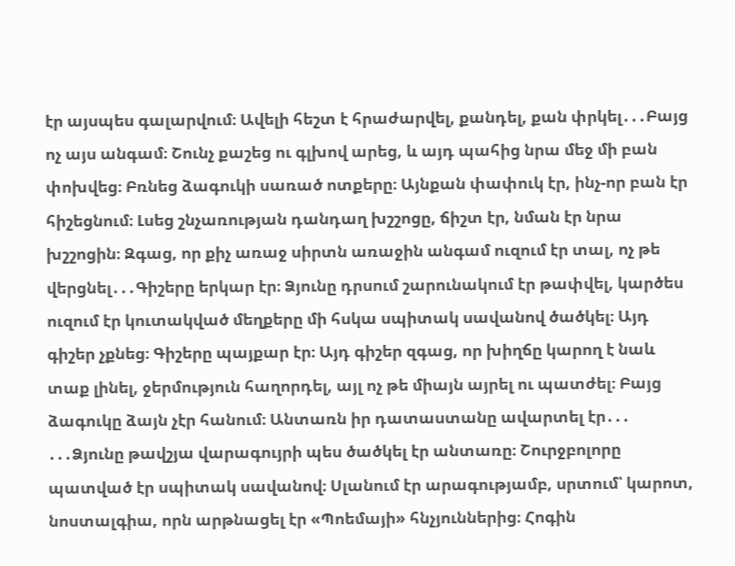էր այսպես գալարվում։ Ավելի հեշտ է հրաժարվել, քանդել, քան փրկել․․․Բայց ոչ այս անգամ։ Շունչ քաշեց ու գլխով արեց, և այդ պահից նրա մեջ մի բան փոխվեց։ Բռնեց ձագուկի սառած ոտքերը։ Այնքան փափուկ էր, ինչ-որ բան էր հիշեցնում։ Լսեց շնչառության դանդաղ խշշոցը, ճիշտ էր, նման էր նրա խշշոցին։ Զգաց, որ քիչ առաջ սիրտն առաջին անգամ ուզում էր տալ, ոչ թե վերցնել․․․Գիշերը երկար էր։ Ձյունը դրսում շարունակում էր թափվել, կարծես ուզում էր կուտակված մեղքերը մի հսկա սպիտակ սավանով ծածկել։ Այդ գիշեր չքնեց։ Գիշերը պայքար էր։ Այդ գիշեր զգաց, որ խիղճը կարող է նաև տաք լինել, ջերմություն հաղորդել, այլ ոչ թե միայն այրել ու պատժել։ Բայց ձագուկը ձայն չէր հանում։ Անտառն իր դատաստանը ավարտել էր․․․
․․․Ձյունը թավշյա վարագույրի պես ծածկել էր անտառը։ Շուրջբոլորը պատված էր սպիտակ սավանով։ Սլանում էր արագությամբ, սրտում՝ կարոտ, նոստալգիա, որն արթնացել էր «Պոեմայի» հնչյուններից։ Հոգին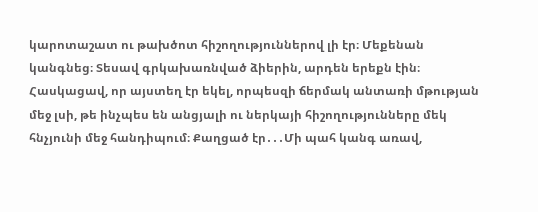կարոտաշատ ու թախծոտ հիշողություններով լի էր։ Մեքենան կանգնեց։ Տեսավ գրկախառնված ձիերին, արդեն երեքն էին։ Հասկացավ, որ այստեղ էր եկել, որպեսզի ճերմակ անտառի մթության մեջ լսի, թե ինչպես են անցյալի ու ներկայի հիշողությունները մեկ հնչյունի մեջ հանդիպում։ Քաղցած էր․․․Մի պահ կանգ առավ,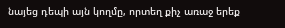նայեց դեպի այն կողմը, որտեղ քիչ առաջ երեք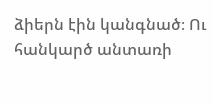ձիերն էին կանգնած։ Ու հանկարծ անտառի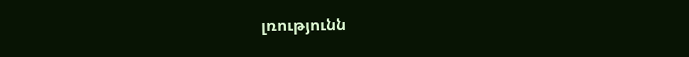լռությունն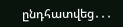ընդհատվեց․․․